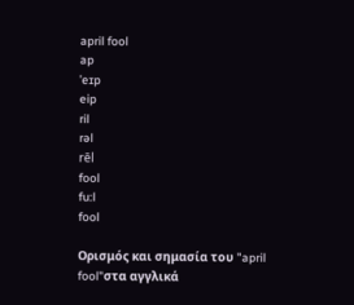april fool
ap
ˈeɪp
eip
ril
rəl
rēl
fool
fu:l
fool

Ορισμός και σημασία του "april fool"στα αγγλικά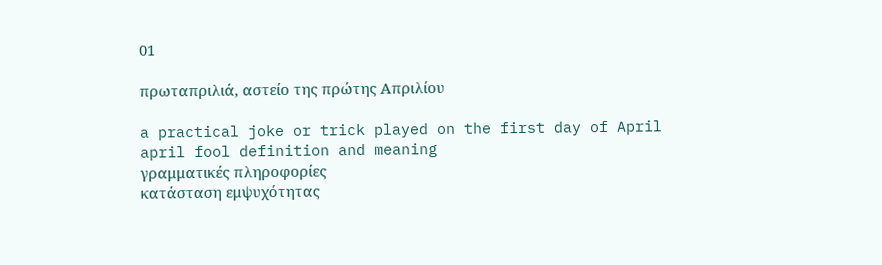01

πρωταπριλιά, αστείο της πρώτης Απριλίου

a practical joke or trick played on the first day of April
april fool definition and meaning
γραμματικές πληροφορίες
κατάσταση εμψυχότητας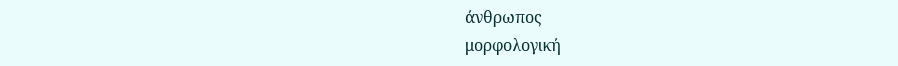άνθρωπος
μορφολογική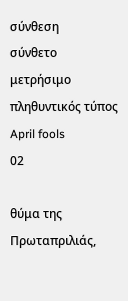σύνθεση
σύνθετο
μετρήσιμο
πληθυντικός τύπος
April fools
02

θύμα της Πρωταπριλιάς,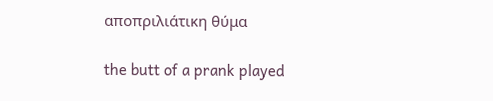αποπριλιάτικη θύμα

the butt of a prank played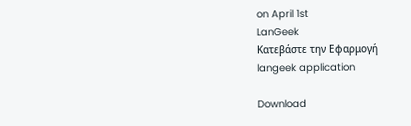on April 1st
LanGeek
Κατεβάστε την Εφαρμογή
langeek application

Download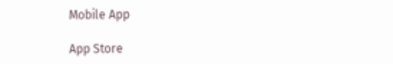Mobile App

App Store